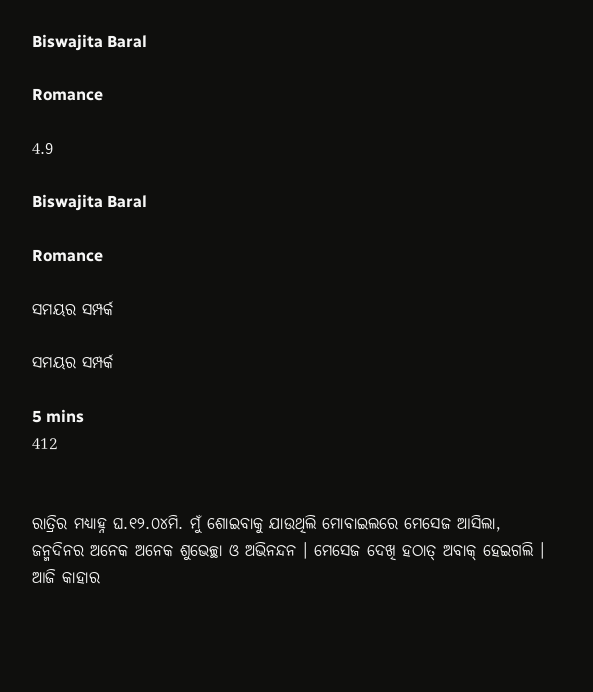Biswajita Baral

Romance

4.9

Biswajita Baral

Romance

ସମୟର ସମ୍ପର୍କ

ସମୟର ସମ୍ପର୍କ

5 mins
412


ରାତ୍ରିର ମଧ୍ୟାହ୍ନ ଘ.୧୨.୦୪ମି. ମୁଁ ଶୋଇବାକୁ ଯାଉଥିଲି ମୋବାଇଲରେ ମେସେଜ ଆସିଲା, ଜନ୍ମଦିନର ଅନେକ ଅନେକ ଶୁଭେଚ୍ଛା ଓ ଅଭିନନ୍ଦନ । ମେସେଜ ଦେଖି ହଠାତ୍ ଅବାକ୍ ହେଇଗଲି । ଆଜି କାହାର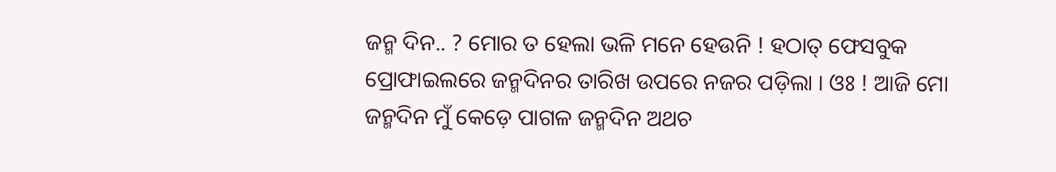ଜନ୍ମ ଦିନ.. ? ମୋର ତ ହେଲା ଭଳି ମନେ ହେଉନି ! ହଠାତ୍ ଫେସବୁକ ପ୍ରୋଫାଇଲରେ ଜନ୍ମଦିନର ତାରିଖ ଉପରେ ନଜର ପଡ଼ିଲା । ଓଃ ! ଆଜି ମୋ ଜନ୍ମଦିନ ମୁଁ କେଡ଼େ ପାଗଳ ଜନ୍ମଦିନ ଅଥଚ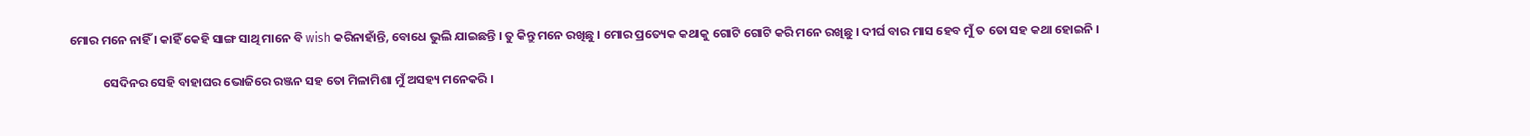ମୋର ମନେ ନାହିଁ । କାହିଁ କେହି ସାଙ୍ଗ ସାଥି ମାନେ ବି wish କରିନାହାଁନ୍ତି, ବୋଧେ ଭୁଲି ଯାଇଛନ୍ତି । ତୁ କିନ୍ତୁ ମନେ ରଖିଛୁ । ମୋର ପ୍ରତ୍ୟେକ କଥାକୁ ଗୋଟି ଗୋଟି କରି ମନେ ରଖିଛୁ । ଦୀର୍ଘ ବାର ମାସ ହେବ ମୁଁ ତ ତୋ ସହ କଥା ହୋଇନି ।

            ସେଦିନର ସେହି ବାହାଘର ଭୋଜିରେ ରଞ୍ଜନ ସହ ତୋ ମିଳାମିଶା ମୁଁ ଅସହ୍ୟ ମନେକରି ।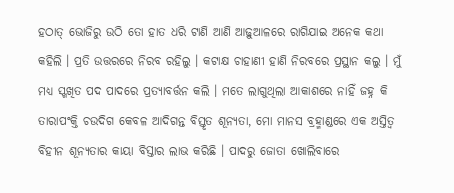ହଠାତ୍ ଭୋଜିରୁ ଉଠି ତୋ ହାତ ଧରି ଟାଣି ଆଣି ଆଢ଼ୁଆଳରେ ରାଗିଯାଇ ଅନେକ କଥା କହିଲି । ପ୍ରତି ଉତ୍ତରରେ ନିରବ ରହିଲୁ । କଟାକ୍ଷ ଚାହାଣୀ ହାଣି ନିରବରେ ପ୍ରସ୍ଥାନ କଲୁ । ମୁଁ ମଧ୍ୟ ସ୍ଖଖିତ ପଦ ପାଦରେ ପ୍ରତ୍ୟାବର୍ତ୍ତନ କଲି । ମତେ ଲାଗୁଥିଲା ଆକାଶରେ ନାହିଁ ଜହ୍ନ କି ତାରାପଂକ୍ତି ଚଉଦିଗ କେବଳ ଆଦିଗନ୍ତ ବିସ୍ତୃତ ଶୂନ୍ୟତା, ମୋ ମାନସ ବ୍ରହ୍ମାଣ୍ଡରେ ଏକ ଅସ୍ତିତ୍ବ ବିହୀନ ଶୂନ୍ୟତାର କାୟା ବିସ୍ତାର ଲାଭ କରିଛି । ପାଦରୁ ଜୋତା ଖୋଲିବାରେ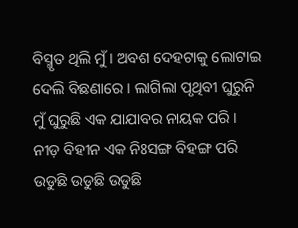ବିସ୍ମୃତ ଥିଲି ମୁଁ । ଅବଶ ଦେହଟାକୁ ଲୋଟାଇ ଦେଲି ବିଛଣାରେ । ଲାଗିଲା ପୃଥିବୀ ଘୁରୁନି ମୁଁ ଘୁରୁଛି ଏକ ଯାଯାବର ନାୟକ ପରି । ନୀଡ଼ ବିହୀନ ଏକ ନିଃସଙ୍ଗ ବିହଙ୍ଗ ପରି ଉଡୁଛି ଉଡୁଛି ଉଡୁଛି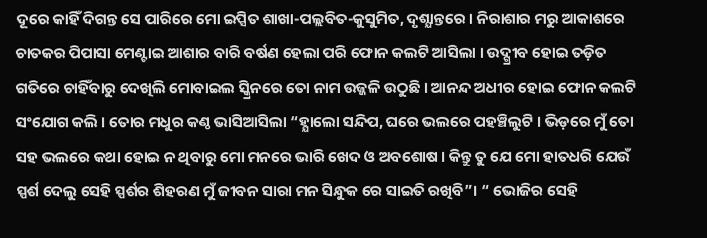ଦୂରେ କାହିଁ ଦିଗନ୍ତ ସେ ପାରିରେ ମୋ ଇପ୍ସିତ ଶାଖା-ପଲ୍ଲବିତ-କୁସୁମିତ, ଦୃଶ୍ଯାନ୍ତରେ । ନିରାଶାର ମରୁ ଆକାଶରେ ଚାତକର ପିପାସା ମେଣ୍ଟାଇ ଆଶାର ବାରି ବର୍ଷଣ ହେଲା ପରି ଫୋନ କଲଟି ଆସିଲା । ଉଦ୍ଗ୍ରୀବ ହୋଇ ତଡ଼ିତ ଗତିରେ ଚାହିଁବାରୁ ଦେଖିଲି ମୋବାଇଲ ସ୍କ୍ରିନରେ ତୋ ନାମ ଉଜ୍ଜଳି ଉଠୁଛି । ଆନନ୍ଦ ଅଧୀର ହୋଇ ଫୋନ କଲଟି ସଂଯୋଗ କଲି । ତୋର ମଧୁର କଣ୍ଠ ଭାସିଆସିଲା “ହ୍ଯାଲୋ ସନ୍ଦିପ, ଘରେ ଭଲରେ ପହଞ୍ଚିଲୁଟି । ଭିଡ଼ରେ ମୁଁ ତୋ ସହ ଭଲରେ କଥା ହୋଇ ନ ଥିବାରୁ ମୋ ମନରେ ଭାରି ଖେଦ ଓ ଅବଶୋଷ । କିନ୍ତୁ ତୁ ଯେ ମୋ ହାତଧରି ଯେଉଁ ସ୍ପର୍ଶ ଦେଲୁ ସେହି ସ୍ପର୍ଶର ଶିହରଣ ମୁଁ ଜୀବନ ସାରା ମନ ସିନ୍ଧୁକ ରେ ସାଇତି ରଖିବି”। “ ଭୋଜିର ସେହି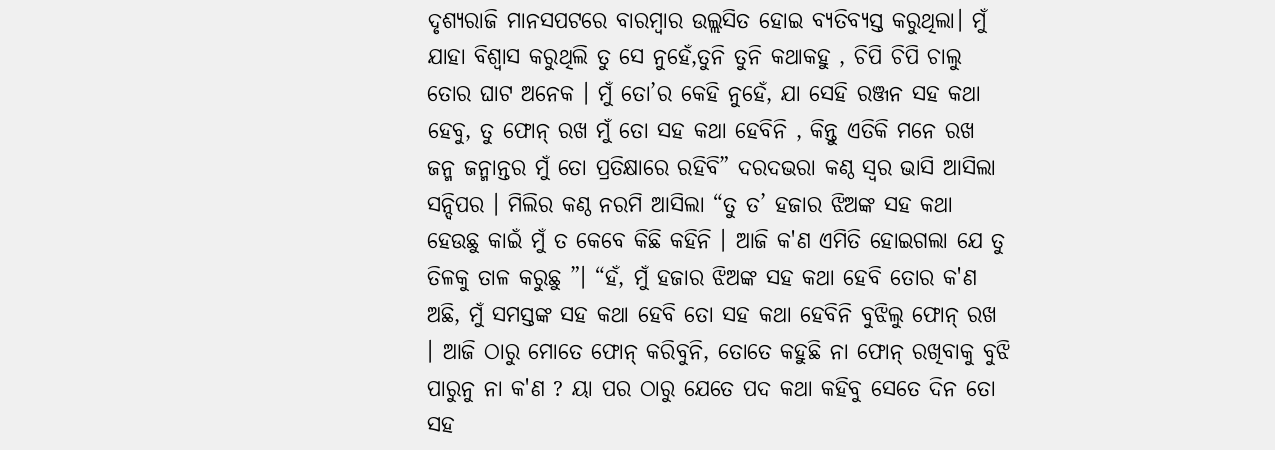ଦୃଶ୍ୟରାଜି ମାନସପଟରେ ବାରମ୍ବାର ଉଲ୍ଲସିତ ହୋଇ ବ୍ୟତିବ୍ୟସ୍ତ କରୁଥିଲା। ମୁଁ ଯାହା ବିଶ୍ବାସ କରୁଥିଲି ତୁ ସେ ନୁହେଁ,ତୁନି ତୁନି କଥାକହୁ , ଚିପି ଚିପି ଚାଲୁ ତୋର ଘାଟ ଅନେକ । ମୁଁ ତୋ’ର କେହି ନୁହେଁ, ଯା ସେହି ରଞ୍ଜନ ସହ କଥା ହେବୁ, ତୁ ଫୋନ୍ ରଖ ମୁଁ ତୋ ସହ କଥା ହେବିନି , କିନ୍ତୁ ଏତିକି ମନେ ରଖ ଜନ୍ମ ଜନ୍ମାନ୍ତର ମୁଁ ତୋ ପ୍ରତିକ୍ଷାରେ ରହିବି” ଦରଦଭରା କଣ୍ଠ ସ୍ଵର ଭାସି ଆସିଲା ସନ୍ଦିପର । ମିଲିର କଣ୍ଠ ନରମି ଆସିଲା “ତୁ ତ’ ହଜାର ଝିଅଙ୍କ ସହ କଥା ହେଉଛୁ କାଇଁ ମୁଁ ତ କେବେ କିଛି କହିନି । ଆଜି କ'ଣ ଏମିତି ହୋଇଗଲା ଯେ ତୁ ତିଳକୁ ତାଳ କରୁଛୁ ”। “ହଁ, ମୁଁ ହଜାର ଝିଅଙ୍କ ସହ କଥା ହେବି ତୋର କ'ଣ ଅଛି, ମୁଁ ସମସ୍ତଙ୍କ ସହ କଥା ହେବି ତୋ ସହ କଥା ହେବିନି ବୁଝିଲୁ ଫୋନ୍ ରଖ । ଆଜି ଠାରୁ ମୋତେ ଫୋନ୍ କରିବୁନି, ତୋତେ କହୁଛି ନା ଫୋନ୍ ରଖିବାକୁ ବୁଝି ପାରୁନୁ ନା କ'ଣ ? ୟା ପର ଠାରୁ ଯେତେ ପଦ କଥା କହିବୁ ସେତେ ଦିନ ତୋ ସହ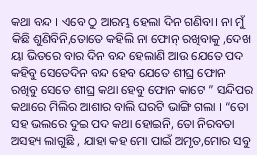କଥା ବନ୍ଦ । ଏବେ ଠୁ ଆରମ୍ଭ ହେଲା ଦିନ ଗଣିବା। ନା ମୁଁ କିଛି ଶୁଣିବିନି,ତୋତେ କହିଲି ନା ଫୋନ୍ ରଖିବାକୁ ,ଦେଖ ୟା ଭିତରେ ବାର ଦିନ ବନ୍ଦ ହେଲାଣି ଆଉ ଯେତେ ପଦ କହିବୁ ସେତେଦିନ ବନ୍ଦ ହେବ ଯେତେ ଶୀଘ୍ର ଫୋନ ରଖିବୁ ସେତେ ଶୀଘ୍ର କଥା ହେବୁ ଫୋନ କାଟେ ” ସନ୍ଦିପର କଥାରେ ମିଲିର ଆଶାର ବାଲି ଘରଟି ଭାଙ୍ଗି ଗଲା । “ତୋ ସହ ଭଲରେ ଦୁଇ ପଦ କଥା ହୋଇନି, ତୋ ନିରବତା ଅସହ୍ୟ ଲାଗୁଛି , ଯାହା କହ ମୋ ପାଇଁ ଅମୃତ,ମୋର ସବୁ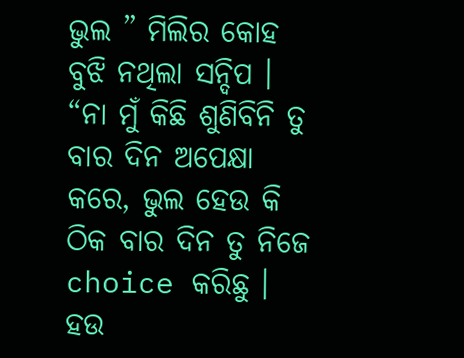ଭୁଲ ” ମିଲିର କୋହ ବୁଝି ନଥିଲା ସନ୍ଦିପ । “ନା ମୁଁ କିଛି ଶୁଣିବିନି ତୁ ବାର ଦିନ ଅପେକ୍ଷା କରେ, ଭୁଲ ହେଉ କି ଠିକ ବାର ଦିନ ତୁ ନିଜେ choice କରିଛୁ । ହଉ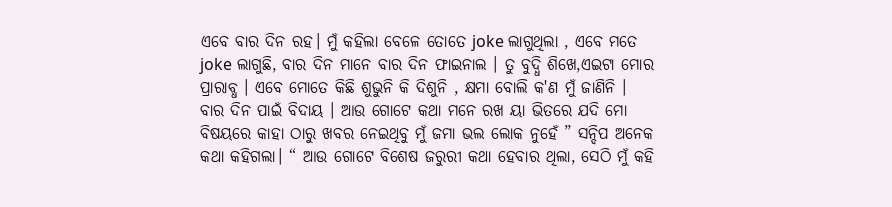ଏବେ ବାର ଦିନ ରହ। ମୁଁ କହିଲା ବେଳେ ତୋତେ joke ଲାଗୁଥିଲା , ଏବେ ମତେ joke ଲାଗୁଛି, ବାର ଦିନ ମାନେ ବାର ଦିନ ଫାଇନାଲ । ତୁ ବୁଦ୍ଧି ଶିଖେ,ଏଇଟା ମୋର ପ୍ରାରାବ୍ଧ । ଏବେ ମୋତେ କିଛି ଶୁଭୁନି କି ଦିଶୁନି , କ୍ଷମା ବୋଲି କ'ଣ ମୁଁ ଜାଣିନି । ବାର ଦିନ ପାଇଁ ବିଦାୟ । ଆଉ ଗୋଟେ କଥା ମନେ ରଖ ୟା ଭିତରେ ଯଦି ମୋ ବିଷୟରେ କାହା ଠାରୁ ଖବର ନେଇଥିବୁ ମୁଁ ଜମା ଭଲ ଲୋକ ନୁହେଁ ” ସନ୍ଦିପ ଅନେକ କଥା କହିଗଲା। “ ଆଉ ଗୋଟେ ବିଶେଷ ଜରୁରୀ କଥା ହେବାର ଥିଲା, ସେଠି ମୁଁ କହି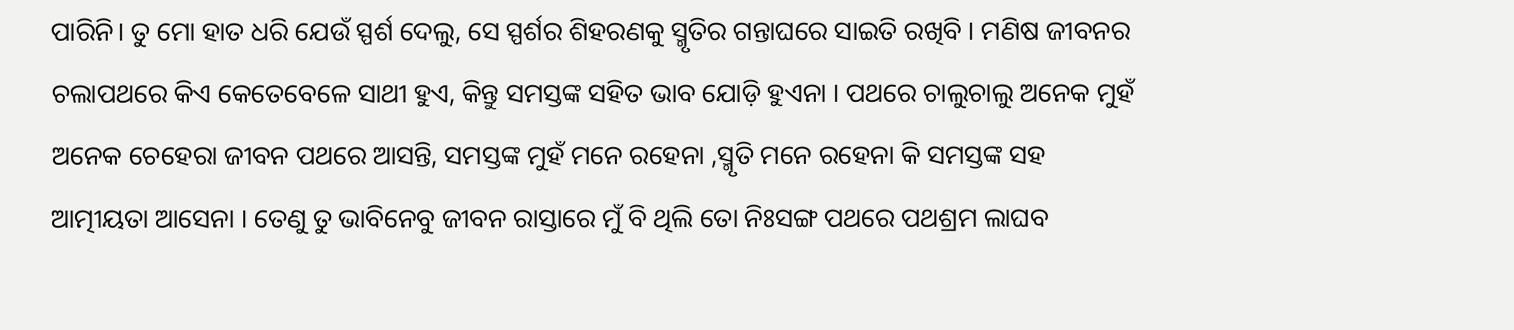ପାରିନି। ତୁ ମୋ ହାତ ଧରି ଯେଉଁ ସ୍ପର୍ଶ ଦେଲୁ, ସେ ସ୍ପର୍ଶର ଶିହରଣକୁ ସ୍ମୃତିର ଗନ୍ତାଘରେ ସାଇତି ରଖିବି । ମଣିଷ ଜୀବନର ଚଲାପଥରେ କିଏ କେତେବେଳେ ସାଥୀ ହୁଏ, କିନ୍ତୁ ସମସ୍ତଙ୍କ ସହିତ ଭାବ ଯୋଡ଼ି ହୁଏନା । ପଥରେ ଚାଲୁଚାଲୁ ଅନେକ ମୁହଁ ଅନେକ ଚେହେରା ଜୀବନ ପଥରେ ଆସନ୍ତି, ସମସ୍ତଙ୍କ ମୁହଁ ମନେ ରହେନା ,ସ୍ମୃତି ମନେ ରହେନା କି ସମସ୍ତଙ୍କ ସହ ଆତ୍ମୀୟତା ଆସେନା । ତେଣୁ ତୁ ଭାବିନେବୁ ଜୀବନ ରାସ୍ତାରେ ମୁଁ ବି ଥିଲି ତୋ ନିଃସଙ୍ଗ ପଥରେ ପଥଶ୍ରମ ଲାଘବ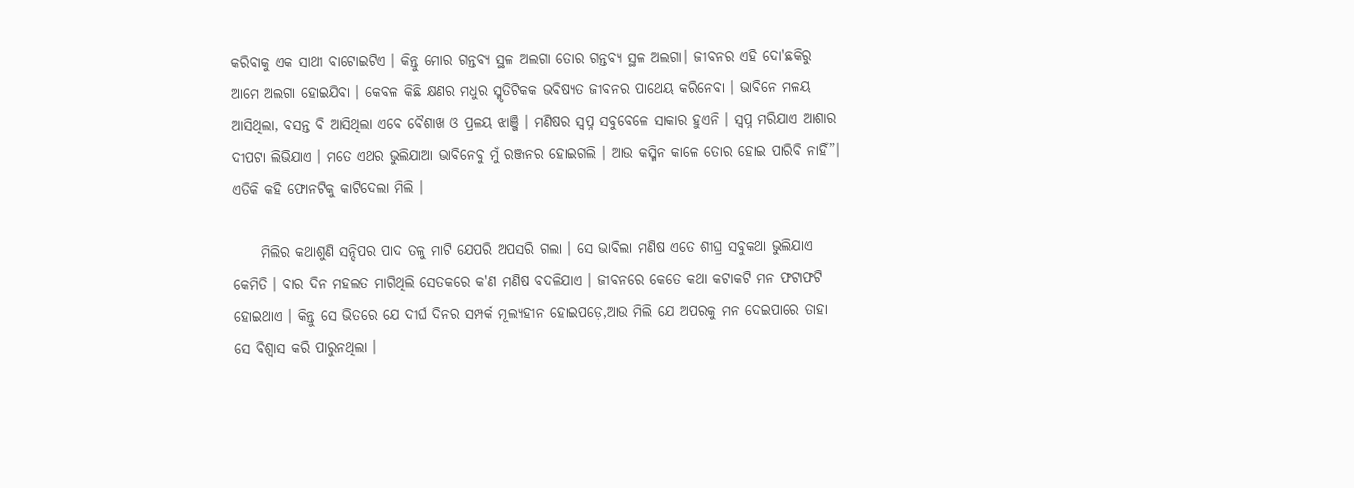କରିବାକୁ ଏକ ସାଥୀ ବାଟୋଇଟିଏ । କିନ୍ତୁ ମୋର ଗନ୍ତବ୍ୟ ସ୍ଥଳ ଅଲଗା ତୋର ଗନ୍ତବ୍ୟ ସ୍ଥଳ ଅଲଗା। ଜୀବନର ଏହି ଦୋ'ଛକିରୁ ଆମେ ଅଲଗା ହୋଇଯିବା । କେବଳ କିଛି କ୍ଷଣର ମଧୁର ସ୍ମୃତିଟିକକ ଭବିଷ୍ୟତ ଜୀବନର ପାଥେୟ କରିନେବା । ଭାବିନେ ମଳୟ ଆସିଥିଲା, ବସନ୍ତ ବି ଆସିଥିଲା ଏବେ ବୈଶାଖ ଓ ପ୍ରଳୟ ଝାଞ୍ଜି । ମଣିଷର ସ୍ୱପ୍ନ ସବୁବେଳେ ସାକାର ହୁଏନି । ସ୍ବପ୍ନ ମରିଯାଏ ଆଶାର ଦୀପଟା ଲିଭିଯାଏ । ମତେ ଏଥର ଭୁଲିଯାଆ ଭାବିନେବୁ ମୁଁ ରଞ୍ଜନର ହୋଇଗଲି । ଆଉ କସ୍ମିନ କାଳେ ତୋର ହୋଇ ପାରିବି ନାହିଁ”। ଏତିକି କହି ଫୋନଟିକୁ କାଟିଦେଲା ମିଲି ।

     ମିଲିର କଥାଶୁଣି ସନ୍ଦିପର ପାଦ ତଳୁ ମାଟି ଯେପରି ଅପସରି ଗଲା । ସେ ଭାବିଲା ମଣିଷ ଏତେ ଶୀଘ୍ର ସବୁକଥା ଭୁଲିଯାଏ କେମିତି । ବାର ଦିନ ମହଲତ ମାଗିଥିଲି ସେତକରେ କ'ଣ ମଣିଷ ବଦଳିଯାଏ । ଜୀବନରେ କେତେ କଥା କଟାକଟି ମନ ଫଟାଫଟି ହୋଇଥାଏ । କିନ୍ତୁ ସେ ଭିତରେ ଯେ ଦୀର୍ଘ ଦିନର ସମ୍ପର୍କ ମୂଲ୍ୟହୀନ ହୋଇପଡ଼େ,ଆଉ ମିଲି ଯେ ଅପରକୁ ମନ ଦେଇପାରେ ତାହା ସେ ବିଶ୍ବାସ କରି ପାରୁନଥିଲା ।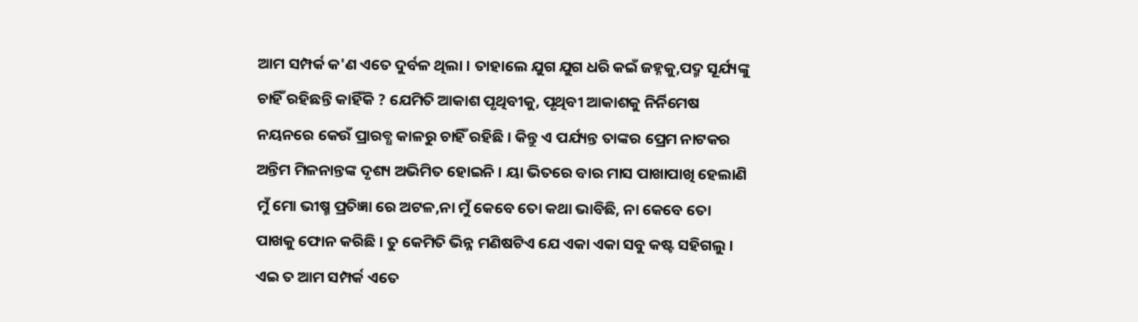ଆମ ସମ୍ପର୍କ କ'ଣ ଏତେ ଦୁର୍ବଳ ଥିଲା । ତାହାଲେ ଯୁଗ ଯୁଗ ଧରି କଇଁ ଜହ୍ନକୁ,ପଦ୍ମ ସୂର୍ଯ୍ୟଙ୍କୁ ଚାହିଁ ରହିଛନ୍ତି କାହିଁକି ? ଯେମିତି ଆକାଶ ପୃଥିବୀକୁ, ପୃଥିବୀ ଆକାଶକୁ ନିର୍ନିମେଷ ନୟନରେ କେଉଁ ପ୍ରାରବ୍ଧ କାଳରୁ ଚାହିଁ ରହିଛି । କିନ୍ତୁ ଏ ପର୍ଯ୍ୟନ୍ତ ତାଙ୍କର ପ୍ରେମ ନାଟକର ଅନ୍ତିମ ମିଳନାନ୍ତଙ୍କ ଦୃଶ୍ୟ ଅଭିମିତ ହୋଇନି । ୟା ଭିତରେ ବାର ମାସ ପାଖାପାଖି ହେଲାଣି ମୁଁ ମୋ ଭୀଷ୍ମ ପ୍ରତିଜ୍ଞା ରେ ଅଟଳ,ନା ମୁଁ କେବେ ତୋ କଥା ଭାବିଛି, ନା କେବେ ତୋ ପାଖକୁ ଫୋନ କରିଛି । ତୁ କେମିତି ଭିନ୍ନ ମଣିଷଟିଏ ଯେ ଏକା ଏକା ସବୁ କଷ୍ଟ ସହିଗଲୁ । ଏଇ ତ ଆମ ସମ୍ପର୍କ ଏତେ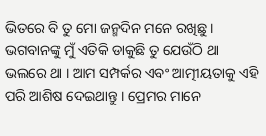ଭିତରେ ବି ତୁ ମୋ ଜନ୍ମଦିନ ମନେ ରଖିଛୁ । ଭଗବାନଙ୍କୁ ମୁଁ ଏତିକି ଡାକୁଛି ତୁ ଯେଉଁଠି ଥା ଭଲରେ ଥା । ଆମ ସମ୍ପର୍କର ଏବଂ ଆତ୍ମୀୟତାକୁ ଏହି ପରି ଆଶିଷ ଦେଇଥାନ୍ତୁ । ପ୍ରେମର ମାନେ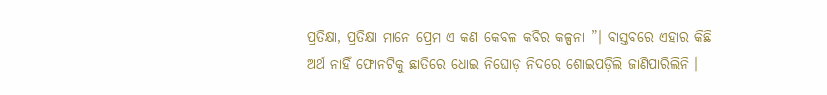ପ୍ରତିକ୍ଷା, ପ୍ରତିକ୍ଷା ମାନେ ପ୍ରେମ ଏ କଣ କେବଳ କବିର କଳ୍ପନା ”। ବାସ୍ତବରେ ଏହାର କିଛି ଅର୍ଥ ନାହିଁ ଫୋନଟିକୁ ଛାତିରେ ଧୋଇ ନିଘୋଡ଼ ନିଦରେ ଶୋଇପଡ଼ିଲି ଜାଣିପାରିଲିନି ।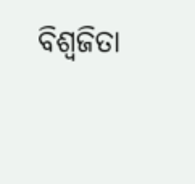ବିଶ୍ବଜିତା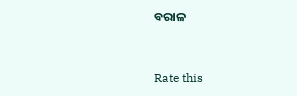ବରାଳ


Rate this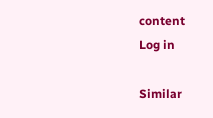content
Log in

Similar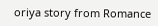oriya story from Romance